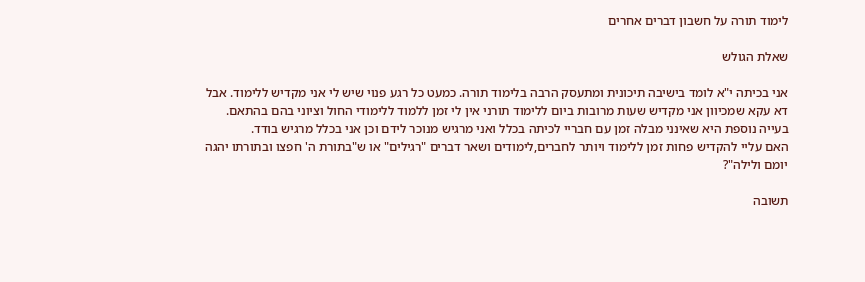לימוד תורה על חשבון דברים אחרים

שאלת הגולש

אני בכיתה י"א לומד בישיבה תיכונית ומתעסק הרבה בלימוד תורה. כמעט כל רגע פנוי שיש לי אני מקדיש ללימוד. אבל דא עקא שמכיוון אני מקדיש שעות מרובות ביום ללימוד תורני אין לי זמן ללמוד ללימודי החול וציוני בהם בהתאם.
בעייה נוספת היא שאינני מבלה זמן עם חבריי לכיתה בכלל ואני מרגיש מנוכר לידם וכן אני בכלל מרגיש בודד.
האם עליי להקדיש פחות זמן ללימוד ויותר לחברים,לימודים ושאר דברים "רגילים" או ש"בתורת ה' חפצו ובתורתו יהגה יומם ולילה"?

תשובה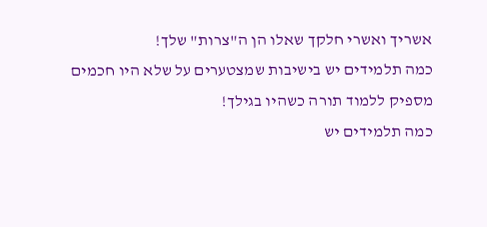אשריך ואשרי חלקך שאלו הן ה"צרות" שלך!
כמה תלמידים יש בישיבות שמצטערים על שלא היו חכמים מספיק ללמוד תורה כשהיו בגילך!
כמה תלמידים יש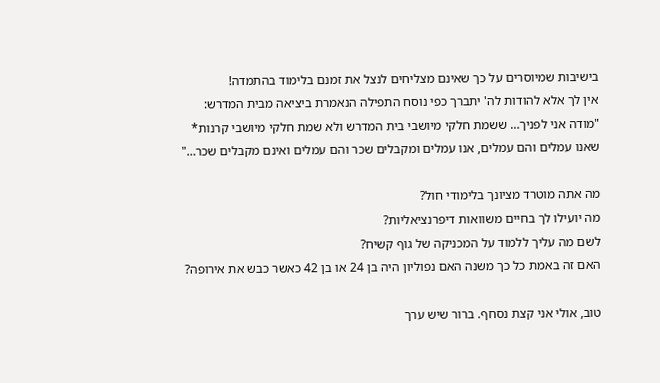בישיבות שמיוסרים על כך שאינם מצליחים לנצל את זמנם בלימוד בהתמדה!
אין לך אלא להודות לה' יתברך כפי נוסח התפילה הנאמרת ביציאה מבית המדרש:
"מודה אני לפניך… ששמת חלקי מיושבי בית המדרש ולא שמת חלקי מיושבי קרנות*
שאנו עמלים והם עמלים, אנו עמלים ומקבלים שכר והם עמלים ואינם מקבלים שכר…"

מה אתה מוטרד מציונך בלימודי חול?
מה יועילו לך בחיים משוואות דיפרנציאליות?
לשם מה עליך ללמוד על המכניקה של גוף קשיח?
האם זה באמת כל כך משנה האם נפוליון היה בן 24 או בן 42 כאשר כבש את אירופה?

טוב, אולי אני קצת נסחף. ברור שיש ערך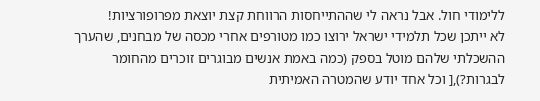ללימודי חול. אבל נראה לי שההתייחסות הרווחת קצת יוצאת מפרופורציות!
לא ייתכן שכל תלמידי ישראל ירוצו כמו מטורפים אחרי מכסה של מבחנים, שהערך ההשכלתי שלהם מוטל בספק (כמה באמת אנשים מבוגרים זוכרים מהחומר לבגרות?),[ וכל אחד יודע שהמטרה האמיתית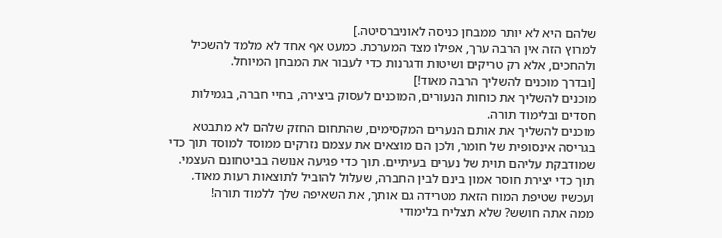שלהם היא לא יותר ממבחן כניסה לאוניברסיטה.]
למרוץ הזה אין הרבה ערך, אפילו מצד המערכת. כמעט אף אחד לא מלמד להשכיל ולהחכים, אלא רק טריקים ושיטות ודגרנות כדי לעבור את המבחן המיוחל.
[ובדרך מוכנים להשליך הרבה מאוד!]
מוכנים להשליך את כוחות הנעורים, המוכנים לעסוק ביצירה, בחיי חברה, בגמילות חסדים ובלימוד תורה.
מוכנים להשליך את אותם הנערים המקסימים, שהתחום החזק שלהם לא מתבטא בגריסה אינסופית של חומר, ולכן הם מוצאים את עצמם נזרקים ממוסד למוסד תוך כדי שמודבקת עליהם תוית של נערים בעיתיים. תוך כדי פגיעה אנושה בביטחונם העצמי. תוך כדי יצירת חוסר אמון בינם לבין החברה, שעלול להוביל לתוצאות רעות מאוד.
ועכשיו שטיפת המוח הזאת מטרידה גם אותך, את השאיפה שלך ללמוד תורה!
ממה אתה חושש? שלא תצליח בלימודי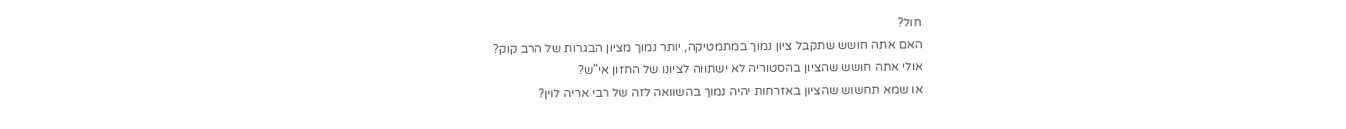חול?
האם אתה חושש שתקבל ציון נמוך במתמטיקה, יותר נמוך מציון הבגרות של הרב קוק?
אולי אתה חושש שהציון בהסטוריה לא ישתווה לציונו של החזון אי"ש?
או שמא תחשוש שהציון באזרחות יהיה נמוך בהשוואה לזה של רבי אריה לוין?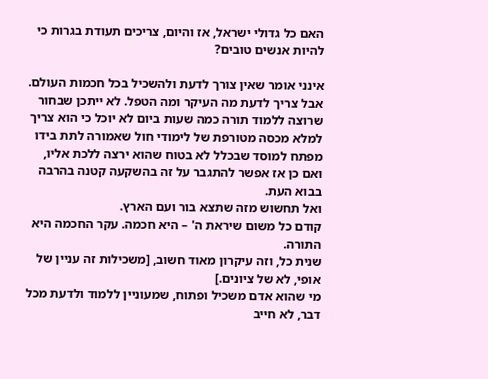האם כל גדולי ישראל, אז והיום, צריכים תעודת בגרות כי להיות אנשים טובים?

אינני אומר שאין צורך לדעת ולהשכיל בכל חכמות העולם. אבל צריך לדעת מה העיקר ומה הטפל. לא ייתכן שבחור שרוצה ללמוד תורה כמה שעות ביום לא יוכל כי הוא צריך למלא מכסה מטורפת של לימודי חול שאמורה לתת בידו מפתח למוסד שבכלל לא בטוח שהוא ירצה ללכת אליו, ואם כן אז אפשר להתגבר על זה בהשקעה קטנה בהרבה בבוא העת.
ואל תחשוש מזה שתצא בור ועם הארץ.
קודם כל משום שיראת ה' – היא חכמה. עקר החכמה היא התורה.
שנית כל, וזה עיקרון מאוד חשוב, [משכילות זה עניין של אופי, לא של ציונים.]
מי שהוא אדם משכיל ופתוח, שמעוניין ללמוד ולדעת מכל דבר, לא חייב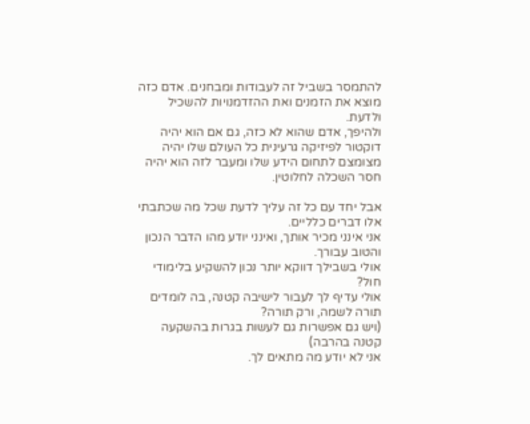להתמסר בשביל זה לעבודות ומבחנים. אדם כזה מוצא את הזמנים ואת ההזדמנויות להשכיל ולדעת.
ולהיפך, אדם שהוא לא כזה, גם אם הוא יהיה דוקטור לפיזיקה גרעינית כל העולם שלו יהיה מצומצם לתחום הידע שלו ומעבר לזה הוא יהיה חסר השכלה לחלוטין.

אבל יחד עם כל זה עליך לדעת שכל מה שכתבתי אלו דברים כלליים.
אני אינני מכיר אותך, ואינני יודע מהו הדבר הנכון והטוב עבורך.
אולי בשבילך דווקא יותר נכון להשקיע בלימודי חול?
אולי עדיף לך לעבור לישיבה קטנה, בה לומדים תורה לשמה, ורק תורה?
(ויש גם אפשרות גם לעשות בגרות בהשקעה קטנה בהרבה)
אני לא יודע מה מתאים לך.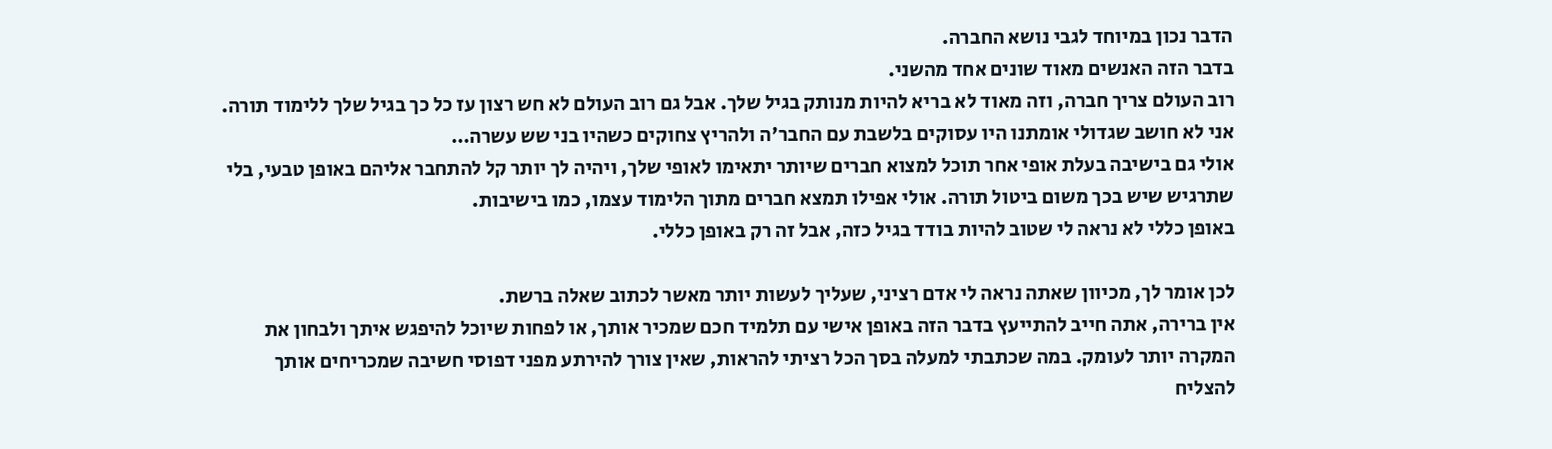הדבר נכון במיוחד לגבי נושא החברה.
בדבר הזה האנשים מאוד שונים אחד מהשני.
רוב העולם צריך חברה, וזה מאוד לא בריא להיות מנותק בגיל שלך. אבל גם רוב העולם לא חש רצון עז כל כך בגיל שלך ללימוד תורה. אני לא חושב שגדולי אומתנו היו עסוקים בלשבת עם החבר'ה ולהריץ צחוקים כשהיו בני שש עשרה…
אולי גם בישיבה בעלת אופי אחר תוכל למצוא חברים שיותר יתאימו לאופי שלך, ויהיה לך יותר קל להתחבר אליהם באופן טבעי, בלי שתרגיש שיש בכך משום ביטול תורה. אולי אפילו תמצא חברים מתוך הלימוד עצמו, כמו בישיבות.
באופן כללי לא נראה לי שטוב להיות בודד בגיל כזה, אבל זה רק באופן כללי.

לכן אומר לך, מכיוון שאתה נראה לי אדם רציני, שעליך לעשות יותר מאשר לכתוב שאלה ברשת.
אין ברירה, אתה חייב להתייעץ בדבר הזה באופן אישי עם תלמיד חכם שמכיר אותך, או לפחות שיוכל להיפגש איתך ולבחון את המקרה יותר לעומק. במה שכתבתי למעלה בסך הכל רציתי להראות, שאין צורך להירתע מפני דפוסי חשיבה שמכריחים אותך להצליח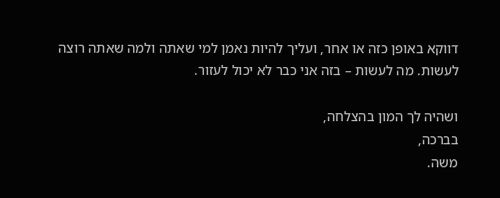דווקא באופן כזה או אחר, ועליך להיות נאמן למי שאתה ולמה שאתה רוצה לעשות. מה לעשות – בזה אני כבר לא יכול לעזור.

ושהיה לך המון בהצלחה,
בברכה,
משה.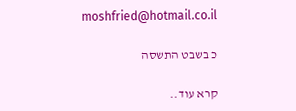moshfried@hotmail.co.il

כ בשבט התשסה

קרא עוד..